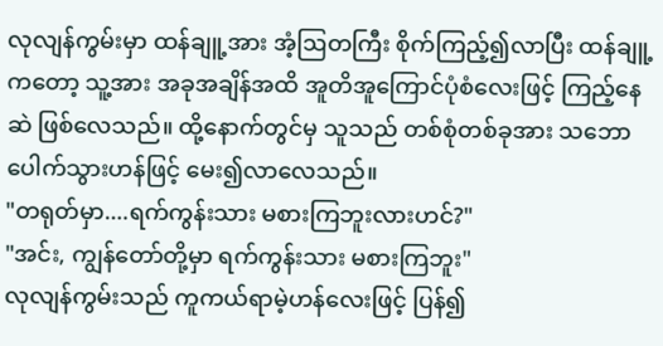လုလျန်ကွမ်းမှာ ထန်ချူ့အား အံ့ဩတကြီး စိုက်ကြည့်၍လာပြီး ထန်ချူ့ကတော့ သူ့အား အခုအချိန်အထိ အူတိအူကြောင်ပုံစံလေးဖြင့် ကြည့်နေဆဲ ဖြစ်လေသည်။ ထို့နောက်တွင်မှ သူသည် တစ်စုံတစ်ခုအား သဘောပေါက်သွားဟန်ဖြင့် မေး၍လာလေသည်။
"တရုတ်မှာ....ရက်ကွန်းသား မစားကြဘူးလားဟင်?"
"အင်း, ကျွန်တော်တို့မှာ ရက်ကွန်းသား မစားကြဘူး"
လုလျန်ကွမ်းသည် ကူကယ်ရာမဲ့ဟန်လေးဖြင့် ပြန်၍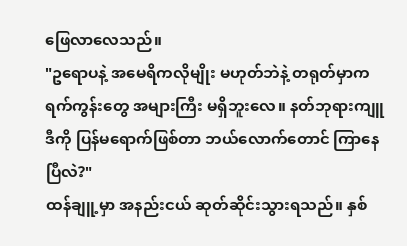ဖြေလာလေသည်။
"ဥရောပနဲ့ အမေရိကလိုမျိုး မဟုတ်ဘဲနဲ့ တရုတ်မှာက ရက်ကွန်းတွေ အများကြီး မရှိဘူးလေ။ နတ်ဘုရားကျူ ဒီကို ပြန်မရောက်ဖြစ်တာ ဘယ်လောက်တောင် ကြာနေပြီလဲ?"
ထန်ချူ့မှာ အနည်းငယ် ဆုတ်ဆိုင်းသွားရသည်။ နှစ်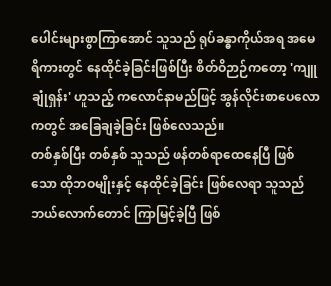ပေါင်းများစွာကြာအောင် သူသည် ရုပ်ခန္ဓာကိုယ်အရ အမေရိကားတွင် နေထိုင်ခဲ့ခြင်းဖြစ်ပြီး စိတ်ဝိဉာဉ်ကတော့ 'ကျူချုံရှန်း' ဟူသည့် ကလောင်နာမည်ဖြင့် အွန်လိုင်းစာပေလောကတွင် အခြေချခဲ့ခြင်း ဖြစ်လေသည်။
တစ်နှစ်ပြီး တစ်နှစ် သူသည် ဖန်တစ်ရာထေနေပြီ ဖြစ်သော ထိုဘဝမျိုးနှင့် နေထိုင်ခဲ့ခြင်း ဖြစ်လေရာ သူသည် ဘယ်လောက်တောင် ကြာမြင့်ခဲ့ပြီ ဖြစ်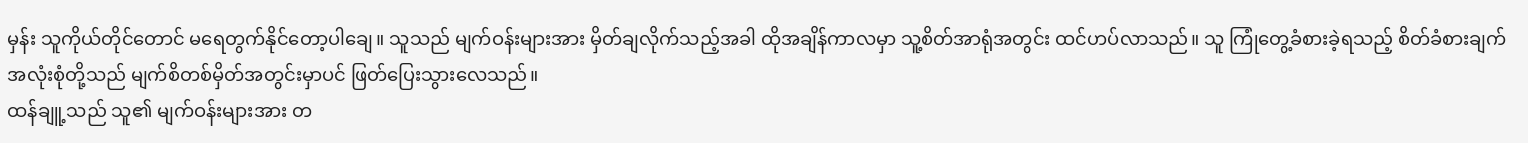မှန်း သူကိုယ်တိုင်တောင် မရေတွက်နိုင်တော့ပါချေ။ သူသည် မျက်ဝန်းများအား မှိတ်ချလိုက်သည့်အခါ ထိုအချိန်ကာလမှာ သူ့စိတ်အာရုံအတွင်း ထင်ဟပ်လာသည်။ သူ ကြုံတွေ့ခံစားခဲ့ရသည့် စိတ်ခံစားချက်အလုံးစုံတို့သည် မျက်စိတစ်မှိတ်အတွင်းမှာပင် ဖြတ်ပြေးသွားလေသည်။
ထန်ချူ့သည် သူ၏ မျက်ဝန်းများအား တ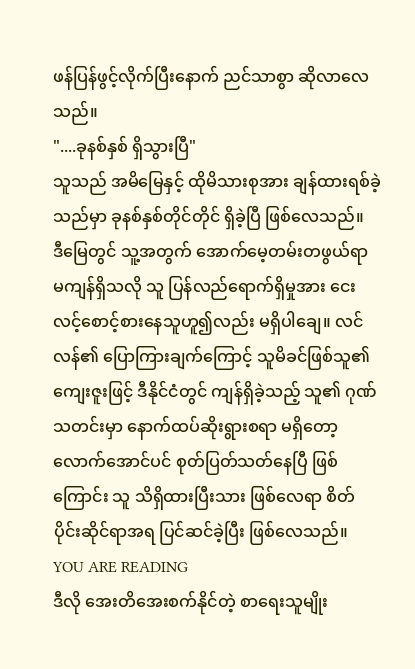ဖန်ပြန်ဖွင့်လိုက်ပြီးနောက် ညင်သာစွာ ဆိုလာလေသည်။
"....ခုနစ်နှစ် ရှိသွားပြီ"
သူသည် အမိမြေနှင့် ထိုမိသားစုအား ချန်ထားရစ်ခဲ့သည်မှာ ခုနစ်နှစ်တိုင်တိုင် ရှိခဲ့ပြီ ဖြစ်လေသည်။
ဒီမြေတွင် သူ့အတွက် အောက်မေ့တမ်းတဖွယ်ရာ မကျန်ရှိသလို သူ ပြန်လည်ရောက်ရှိမှုအား ငေးလင့်စောင့်စားနေသူဟူ၍လည်း မရှိပါချေ။ လင်လန်၏ ပြောကြားချက်ကြောင့် သူမိခင်ဖြစ်သူ၏ ကျေးဇူးဖြင့် ဒီနိုင်ငံတွင် ကျန်ရှိခဲ့သည့် သူ၏ ဂုဏ်သတင်းမှာ နောက်ထပ်ဆိုးရွားစရာ မရှိတော့လောက်အောင်ပင် စုတ်ပြတ်သတ်နေပြီ ဖြစ်ကြောင်း သူ သိရှိထားပြီးသား ဖြစ်လေရာ စိတ်ပိုင်းဆိုင်ရာအရ ပြင်ဆင်ခဲ့ပြီး ဖြစ်လေသည်။
YOU ARE READING
ဒီလို အေးတိအေးစက်နိုင်တဲ့ စာရေးသူမျိုး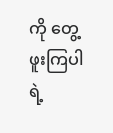ကို တွေ့ဖူးကြပါရဲ့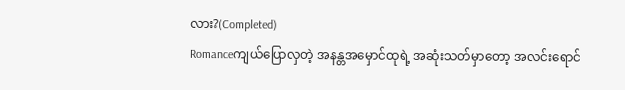လား?(Completed)
Romanceကျယ်ပြောလှတဲ့ အနန္တအမှောင်ထုရဲ့ အဆုံးသတ်မှာတော့ အလင်းရောင်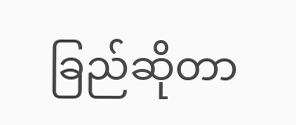ခြည်ဆိုတာ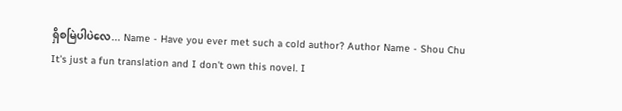ရှိစမြဲပါပဲလေ... Name - Have you ever met such a cold author? Author Name - Shou Chu It's just a fun translation and I don't own this novel. I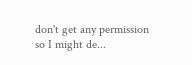don't get any permission so I might de...